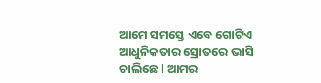ଆମେ ସମସ୍ତେ ଏବେ ଗୋଟିଏ ଆଧୁନିକତାର ସ୍ରୋତରେ ଭାସି ଚାଲିଛେ l ଆମର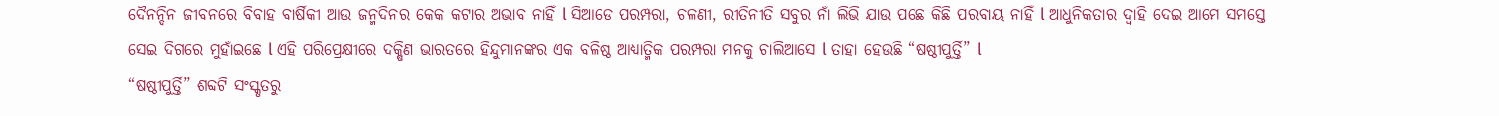ଦୈନନ୍ଦିନ ଜୀବନରେ ବିବାହ ବାର୍ଷିକୀ ଆଉ ଜନ୍ମଦିନର କେକ କଟାର ଅଭାବ ନାହିଁ l ସିଆଡେ ପରମ୍ପରା, ଚଳଣୀ, ରୀତିନୀତି ସବୁର ନାଁ ଲିଭି ଯାଉ ପଛେ କିଛି ପରବାୟ ନାହିଁ l ଆଧୁନିକତାର ଦ୍ୱାହି ଦେଇ ଆମେ ସମସ୍ତେ ସେଇ ଦିଗରେ ମୁହାଁଇଛେ l ଏହି ପରିପ୍ରେକ୍ଷୀରେ ଦକ୍ଷିଣ ଭାରତରେ ହିନ୍ଦୁମାନଙ୍କର ଏକ ବଳିଷ୍ଠ ଆଧ୍ୟାତ୍ମିକ ପରମ୍ପରା ମନକୁ ଚାଲିଆସେ l ତାହା ହେଉଛି “ଷଷ୍ଠୀପୁର୍ତ୍ତି” l
“ଷଷ୍ଠୀପୁର୍ତ୍ତି” ଶବ୍ଦଟି ସଂସ୍କୃତରୁ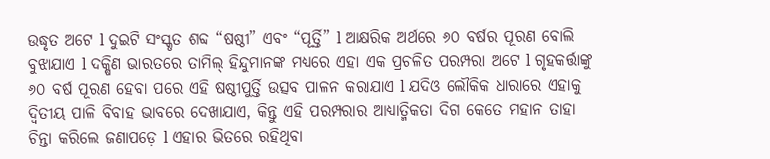ଉଦ୍ଧୃତ ଅଟେ l ଦୁଇଟି ସଂସ୍କୃତ ଶବ୍ଦ “ଷଷ୍ଠୀ” ଏବଂ “ପୂର୍ତ୍ତି” l ଆକ୍ଷରିକ ଅର୍ଥରେ ୬୦ ବର୍ଷର ପୂରଣ ବୋଲି ବୁଝାଯାଏ l ଦକ୍ଷିଣ ଭାରତରେ ତାମିଲ୍ ହିନ୍ଦୁମାନଙ୍କ ମଧ୍ୟରେ ଏହା ଏକ ପ୍ରଚଳିତ ପରମ୍ପରା ଅଟେ l ଗୃହକର୍ତ୍ତାଙ୍କୁ ୬୦ ବର୍ଷ ପୂରଣ ହେବା ପରେ ଏହି ଷଷ୍ଠୀପୁର୍ତ୍ତି ଉତ୍ସବ ପାଳନ କରାଯାଏ l ଯଦିଓ ଲୌକିକ ଧାରାରେ ଏହାକୁ ଦ୍ଵିତୀୟ ପାଳି ବିବାହ ଭାବରେ ଦେଖାଯାଏ, କିନ୍ତୁ ଏହି ପରମ୍ପରାର ଆଧ୍ୟାତ୍ମିକତା ଦିଗ କେତେ ମହାନ ତାହା ଚିନ୍ତା କରିଲେ ଜଣାପଡ଼େ l ଏହାର ଭିତରେ ରହିଥିବା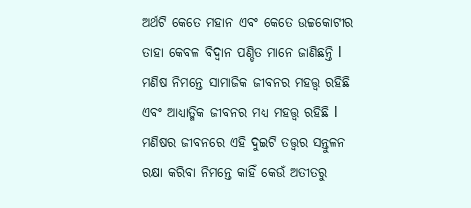ଅର୍ଥଟି କେତେ ମହାନ ଏବଂ କେତେ ଉଚ୍ଚକୋଟୀର ତାହା କେବଳ ବିଦ୍ୱାନ ପଣ୍ଡିତ ମାନେ ଜାଣିଛନ୍ତି l ମଣିଷ ନିମନ୍ତେ ସାମାଜିକ ଜୀବନର ମହତ୍ତ୍ୱ ରହିଛି ଏବଂ ଆଧ୍ୟାତ୍ମିକ ଜୀବନର ମଧ୍ୟ ମହତ୍ତ୍ୱ ରହିଛି l
ମଣିଷର ଜୀବନରେ ଏହି ଦୁଇଟି ତତ୍ତ୍ୱର ସନ୍ତୁଳନ ରକ୍ଷା କରିବା ନିମନ୍ତେ କାହିଁ କେଉଁ ଅତୀତରୁ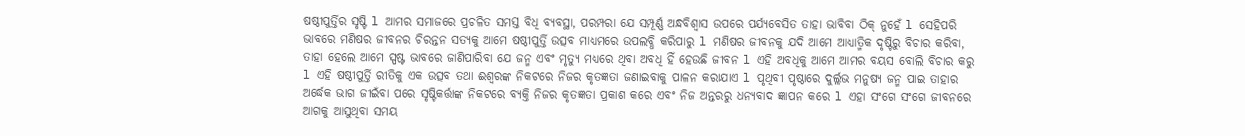ଷଷ୍ଠୀପୁର୍ତ୍ତିର ସୃଷ୍ଟି l ଆମର ସମାଜରେ ପ୍ରଚଳିତ ସମସ୍ତ ବିଧି ବ୍ୟବସ୍ଥା, ପରମ୍ପରା ଯେ ସମ୍ପୂର୍ଣ୍ଣ ଅନ୍ଧବିଶ୍ୱାସ ଉପରେ ପର୍ଯ୍ୟବେସିତ ତାହା ଭାବିବା ଠିକ୍ ନୁହେଁ l ସେହିପରି ଭାବରେ ମଣିଷର ଜୀବନର ଚିରନ୍ତନ ସତ୍ୟକୁ ଆମେ ଷଷ୍ଠୀପୁର୍ତ୍ତି ଉତ୍ସବ ମାଧ୍ୟମରେ ଉପଲବ୍ଧି କରିପାରୁ l ମଣିଷର ଜୀବନକୁ ଯଦି ଆମେ ଆଧ୍ୟାତ୍ମିକ ଦୃଷ୍ଟିରୁ ବିଚାର କରିବା, ତାହା ହେଲେ ଆମେ ସ୍ପଷ୍ଟ ଭାବରେ ଜାଣିପାରିବା ଯେ ଜନ୍ମ ଏବଂ ମୃତ୍ୟୁ ମଧ୍ୟରେ ଥିବା ଅବଧି ହିଁ ହେଉଛି ଜୀବନ l ଏହି ଅବଧିକୁ ଆମେ ଆମର ବୟସ ବୋଲି ବିଚାର କରୁ l ଏହି ଷଷ୍ଠୀପୁର୍ତ୍ତି ରୀତିକୁ ଏକ ଉତ୍ସବ ତଥା ଈଶ୍ୱରଙ୍କ ନିକଟରେ ନିଜର କୃତଜ୍ଞତା ଜଣାଇବାକୁ ପାଳନ କରାଯାଏ l ପୃଥିବୀ ପୃଷ୍ଠାରେ ଦୁର୍ଲ୍ଲଭ ମନୁଷ୍ୟ ଜନ୍ମ ପାଇ ତାହାର ଅର୍ଦ୍ଧେକ ଭାଗ ଜୀଇଁବା ପରେ ସୃଷ୍ଟିକର୍ତ୍ତାଙ୍କ ନିକଟରେ ବ୍ୟକ୍ତି ନିଜର କୃତଜ୍ଞତା ପ୍ରକାଶ କରେ ଏବଂ ନିଜ ଅନ୍ତରରୁ ଧନ୍ୟବାଦ ଜ୍ଞାପନ କରେ l ଏହା ସଂଗେ ସଂଗେ ଜୀବନରେ ଆଗକୁ ଆସୁଥିବା ସମୟ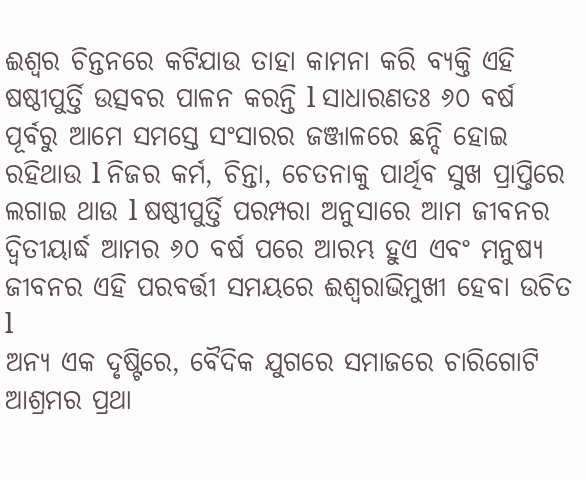ଈଶ୍ୱର ଚିନ୍ତନରେ କଟିଯାଉ ତାହା କାମନା କରି ବ୍ୟକ୍ତି ଏହି ଷଷ୍ଠୀପୁର୍ତ୍ତି ଉତ୍ସବର ପାଳନ କରନ୍ତି l ସାଧାରଣତଃ ୬୦ ବର୍ଷ ପୂର୍ବରୁ ଆମେ ସମସ୍ତେ ସଂସାରର ଜଞ୍ଜାଳରେ ଛନ୍ଦି ହୋଇ ରହିଥାଉ l ନିଜର କର୍ମ, ଚିନ୍ତା, ଚେତନାକୁ ପାର୍ଥିବ ସୁଖ ପ୍ରାପ୍ତିରେ ଲଗାଇ ଥାଉ l ଷଷ୍ଠୀପୁର୍ତ୍ତି ପରମ୍ପରା ଅନୁସାରେ ଆମ ଜୀବନର ଦ୍ଵିତୀୟାର୍ଦ୍ଧ ଆମର ୬୦ ବର୍ଷ ପରେ ଆରମ୍ଭ ହୁଏ ଏବଂ ମନୁଷ୍ୟ ଜୀବନର ଏହି ପରବର୍ତ୍ତୀ ସମୟରେ ଈଶ୍ଵରାଭିମୁଖୀ ହେବା ଉଚିତ l
ଅନ୍ୟ ଏକ ଦୃଷ୍ଟିରେ, ବୈଦିକ ଯୁଗରେ ସମାଜରେ ଚାରିଗୋଟି ଆଶ୍ରମର ପ୍ରଥା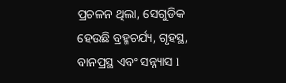ପ୍ରଚଳନ ଥିଲା, ସେଗୁଡିକ ହେଉଛି ବ୍ରହ୍ମଚର୍ଯ୍ୟ, ଗୃହସ୍ଥ, ବାନପ୍ରସ୍ଥ ଏବଂ ସନ୍ନ୍ୟାସ l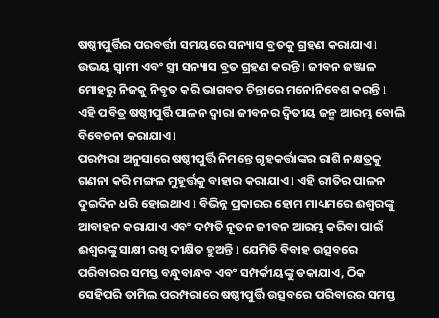ଷଷ୍ଠୀପୁର୍ତ୍ତିର ପରବର୍ତ୍ତୀ ସମୟରେ ସନ୍ୟାସ ବ୍ରତକୁ ଗ୍ରହଣ କରାଯାଏ l ଉଭୟ ସ୍ୱାମୀ ଏବଂ ସ୍ତ୍ରୀ ସନ୍ୟାସ ବ୍ରତ ଗ୍ରହଣ କରନ୍ତି l ଜୀବନ ଜଞ୍ଜାଳ ମୋହରୁ ନିଜକୁ ନିବୃତ କରି ଭାଗବତ ଚିନ୍ତାରେ ମନୋନିବେଶ କରନ୍ତି l ଏହି ପବିତ୍ର ଷଷ୍ଠୀପୁର୍ତ୍ତି ପାଳନ ଦ୍ୱାରା ଜୀବନର ଦ୍ଵିତୀୟ ଜନ୍ମ ଆରମ୍ଭ ବୋଲି ବିବେଚନା କରାଯାଏ l
ପରମ୍ପରା ଅନୁସାରେ ଷଷ୍ଠୀପୁର୍ତ୍ତି ନିମନ୍ତେ ଗୃହକର୍ତ୍ତାଙ୍କର ରାଶି ନକ୍ଷତ୍ରକୁ ଗଣନା କରି ମଙ୍ଗଳ ମୁହୂର୍ତ୍ତକୁ ବାହାର କରାଯାଏ l ଏହି ରୀତିର ପାଳନ ଦୁଇଦିନ ଧରି ହୋଇଥାଏ l ବିଭିନ୍ନ ପ୍ରକାରର ହୋମ ମାଧ୍ୟମରେ ଈଶ୍ୱରଙ୍କୁ ଆବାହନ କରାଯାଏ ଏବଂ ଦମ୍ପତି ନୂତନ ଜୀବନ ଆରମ୍ଭ କରିବା ପାଇଁ ଈଶ୍ୱରଙ୍କୁ ସାକ୍ଷୀ ରଖି ଦୀକ୍ଷିତ ହୁଅନ୍ତି l ଯେମିତି ବିବାହ ଉତ୍ସବରେ ପରିବାରର ସମସ୍ତ ବନ୍ଧୁବାନ୍ଧବ ଏବଂ ସମ୍ପର୍କୀୟଙ୍କୁ ଡକାଯାଏ, ଠିକ ସେହିପରି ତାମିଲ ପରମ୍ପରାରେ ଷଷ୍ଠୀପୁର୍ତ୍ତି ଉତ୍ସବରେ ପରିବାରର ସମସ୍ତ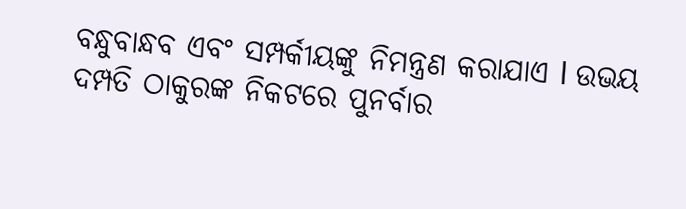ବନ୍ଧୁବାନ୍ଧବ ଏବଂ ସମ୍ପର୍କୀୟଙ୍କୁ ନିମନ୍ତ୍ରଣ କରାଯାଏ l ଉଭୟ ଦମ୍ପତି ଠାକୁରଙ୍କ ନିକଟରେ ପୁନର୍ବାର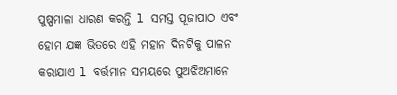ପୁଷ୍ପମାଳା ଧାରଣ କରନ୍ତି l ସମସ୍ତ ପୂଜାପାଠ ଏବଂ ହୋମ ଯଜ୍ଞ ଭିତରେ ଏହି ମହାନ ଦିନଟିକୁ ପାଳନ କରାଯାଏ l ବର୍ତ୍ତମାନ ସମୟରେ ପୁଅଝିଅମାନେ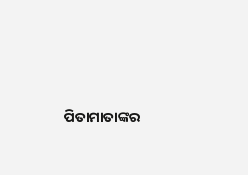ପିତାମାତାଙ୍କର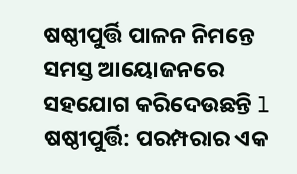ଷଷ୍ଠୀପୁର୍ତ୍ତି ପାଳନ ନିମନ୍ତେ ସମସ୍ତ ଆୟୋଜନରେ ସହଯୋଗ କରିଦେଉଛନ୍ତି l
ଷଷ୍ଠୀପୁର୍ତ୍ତି: ପରମ୍ପରାର ଏକ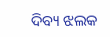ଦିବ୍ୟ ଝଲକ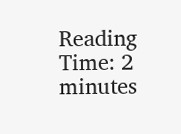Reading Time: 2 minutes